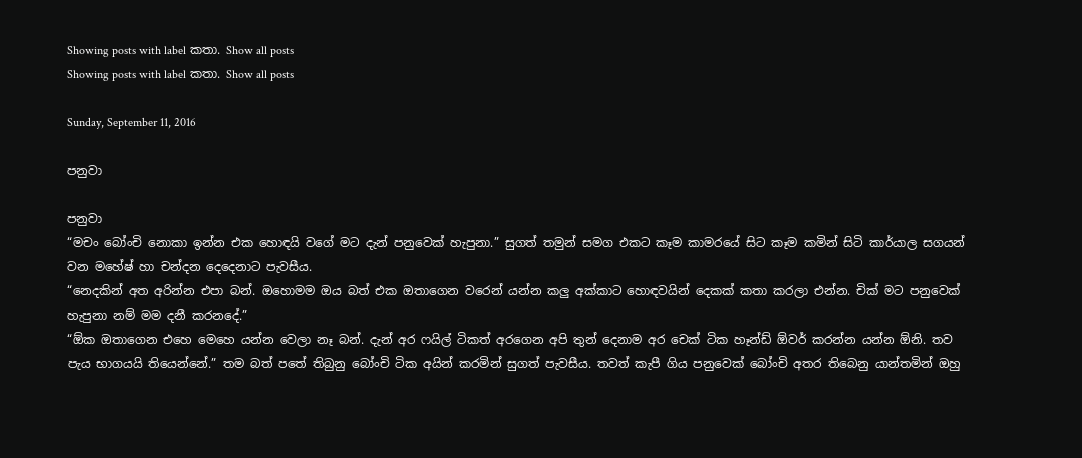Showing posts with label කතා. Show all posts
Showing posts with label කතා. Show all posts

Sunday, September 11, 2016

පනුවා

පනුවා
“මචං බෝංචි නොකා ඉන්න එක හොඳයි වගේ මට දැන් පනුවෙක් හැපුනා.” සුගත් තමුන් සමග එකට කෑම කාමරයේ සිට කෑම කමින් සිටි කාර්යාල සගයන් වන මහේෂ් හා චන්දන දෙදෙනාට පැවසීය.
“නෙදකින් අත අරින්න එපා බන්. ඔහොමම ඔය බත් එක ඔතාගෙන වරෙන් යන්න කලු අක්කාට හොඳවයින් දෙකක් කතා කරලා එන්න. චික් මට පනුවෙක් හැපුනා නම් මම දනී කරනදේ.”
“ඕක ඔතාගෙන එහෙ මෙහෙ යන්න වෙලා නෑ බන්. දැන් අර ෆයිල් ටිකත් අරගෙන අපි තුන් දෙනාම අර චෙක් ටික හෑන්ඩ් ඕවර් කරන්න යන්න ඕනි. තව පැය භාගයයි තියෙන්නේ.” තම බත් පතේ තිබුනු බෝංචි ටික අයින් කරමින් සුගත් පැවසීය. තවත් කැපී ගිය පනුවෙක් බෝංචි අතර තිබෙනු යාන්තමින් ඔහු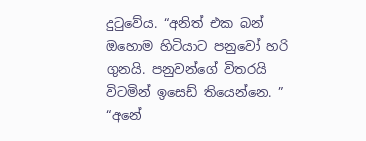දුටුවේය. “අනිත් එක බන් ඔහොම හිටියාට පනුවෝ හරි ගුනයි. පනුවන්ගේ විතරයි විටමින් ඉසෙඩ් තියෙන්නෙ. ”
“අනේ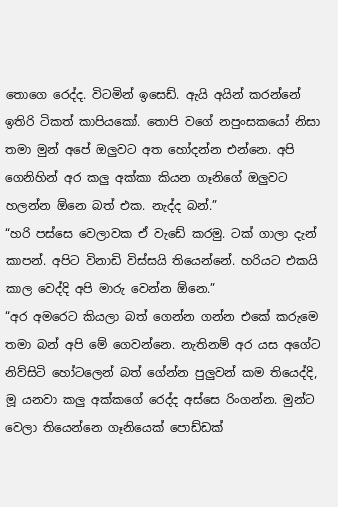තොගෙ රෙද්ද. විටමින් ඉසෙඩ්. ඇයි අයින් කරන්නේ ඉතිරි ටිකත් කාපියකෝ. තොපි වගේ නපුංසකයෝ නිසා තමා මුන් අපේ ඔලුවට අත හෝදන්න එන්නෙ. අපි ගෙනිහින් අර කලු අක්කා කියන ගෑනිගේ ඔලුවට හලන්න ඕනෙ බත් එක. නැද්ද බන්.”
“හරි පස්සෙ වෙලාවක ඒ වැඩේ කරමු. ටක් ගාලා දැන් කාපන්. අපිට විනාඩි විස්සයි තියෙන්නේ. හරියට එකයි කාල වෙද්දි අපි මාරු වෙන්න ඕනෙ.”
“අර අමරෙට කියලා බත් ගෙන්න ගන්න එකේ කරුමෙ තමා බන් අපි මේ ගෙවන්නෙ. නැතිනම් අර යස අගේට නිව්සිටි හෝටලෙන් බත් ගේන්න පුලුවන් කම තියෙද්දි, මූ යනවා කලු අක්කගේ රෙද්ද අස්සෙ රිංගන්න. මුන්ට වෙලා තියෙන්නෙ ගෑනියෙක් පොඩ්ඩක්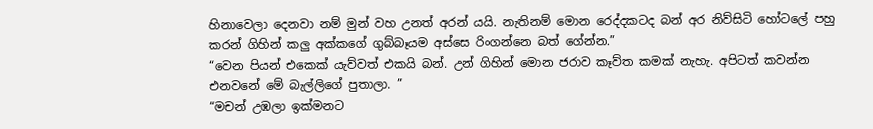හිනාවෙලා දෙනවා නම් මුන් වහ උනත් අරන් යයි. නැතිනම් මොන රෙද්දකටද බන් අර නිව්සිටි හෝටලේ පහු කරන් ගිහින් කලු අක්කගේ ගුබ්බෑයම අස්සෙ රිංගන්නෙ බත් ගේන්න.”
“වෙන පියන් එකෙක් යැව්වත් එකයි බන්. උන් ගිහින් මොන ජරාව කෑව්ත කමක් නැහැ. අපිටත් කවන්න එනවනේ මේ බැල්ලිගේ පුතාලා. ”
“මචන් උඹලා ඉක්මනට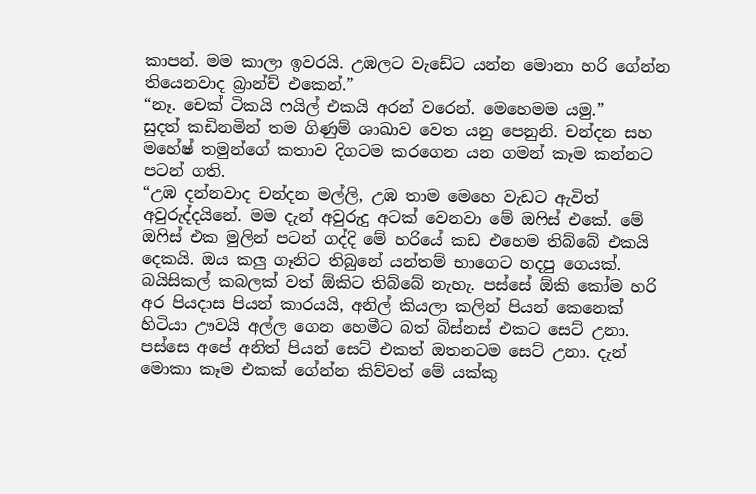කාපන්. මම කාලා ඉවරයි. උඹලට වැඩේට යන්න මොනා හරි ගේන්න තියෙනවාද බ්‍රාන්ච් එකෙන්.”
“නෑ. චෙක් ටිකයි ෆයිල් එකයි අරන් වරෙන්. මෙහෙමම යමු.”
සුදත් කඩිනමින් තම ගිණුම් ශාඛාව වෙත යනු පෙනුනි. චන්දන සහ මහේෂ් තමුන්ගේ කතාව දිගටම කරගෙන යන ගමන් කෑම කන්නට පටන් ගති.
“උඹ දන්නවාද චන්දන මල්ලි, උඹ තාම මෙහෙ වැඩට ඇවිත් අවුරුද්දයිනේ. මම දැන් අවුරුදු අටක් වෙනවා මේ ඔෆිස් එකේ. මේ ඔෆිස් එක මුලින් පටන් ගද්දි මේ හරියේ කඩ එහෙම තිබ්බේ එකයි දෙකයි. ඔය කලු ගෑනිට තිබුනේ යන්තම් භාගෙට හදපු ගෙයක්. බයිසිකල් කබලක් වත් ඕකිට තිබ්බේ නැහැ. පස්සේ ඕකි කෝම හරි අර පියදාස පියන් කාරයයි, අනිල් කියලා කලින් පියන් කෙනෙක් හිටියා ඌවයි අල්ල ගෙන හෙමීට බත් බිස්නස් එකට සෙට් උනා. පස්සෙ අපේ අනිත් පියන් සෙට් එකත් ඔතනටම සෙට් උනා. දැන් මොකා කෑම එකක් ගේන්න කිව්වත් මේ යක්කු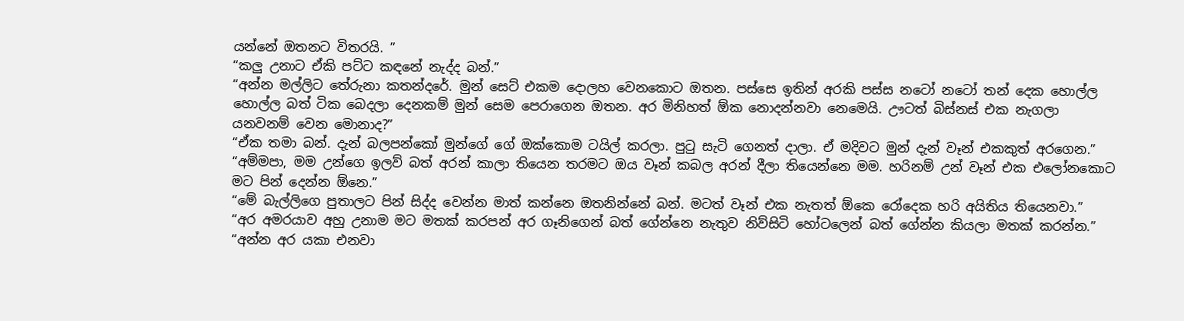යන්නේ ඔතනට විතරයි. ”
“කලු උනාට ඒකි පට්ට කඳනේ නැද්ද බන්.”
“අන්න මල්ලිට තේරුනා කතන්දරේ. මුන් සෙට් එකම දොලහ වෙනකොට ඔතන. පස්සෙ ඉතින් අරකි පස්ස නටෝ නටෝ තන් දෙක හොල්ල හොල්ල බත් ටික බෙදලා දෙනකම් මුන් සෙම පෙරාගෙන ඔතන. අර මිනිහත් ඕක නොදන්නවා නෙමෙයි. ඌටත් බිස්නස් එක නැගලා යනවනම් වෙන මොනාද?”
“ඒක තමා බන්. දැන් බලපන්කෝ මුන්ගේ ගේ ඔක්කොම ටයිල් කරලා. පුටු සැටි ගෙනත් දාලා. ඒ මදිවට මුන් දැන් වෑන් එකකුත් අරගෙන.”
“අම්මපා, මම උන්ගෙ ඉලව් බත් අරන් කාලා තියෙන තරමට ඔය වෑන් කබල අරන් දීලා තියෙන්නෙ මම. හරිනම් උන් වෑන් එක එලෝනකොට මට පින් දෙන්න ඕනෙ.”
“මේ බැල්ලිගෙ පුතාලට පින් සිද්ද වෙන්න මාත් කන්නෙ ඔතනින්නේ බන්. මටත් වෑන් එක නැතත් ඕකෙ රෝදෙක හරි අයිතිය තියෙනවා.”
“අර අමරයාව අහු උනාම මට මතක් කරපන් අර ගෑනිගෙන් බත් ගේන්නෙ නැතුව නිව්සිටි හෝටලෙන් බත් ගේන්න කියලා මතක් කරන්න.”
“අන්න අර යකා එනවා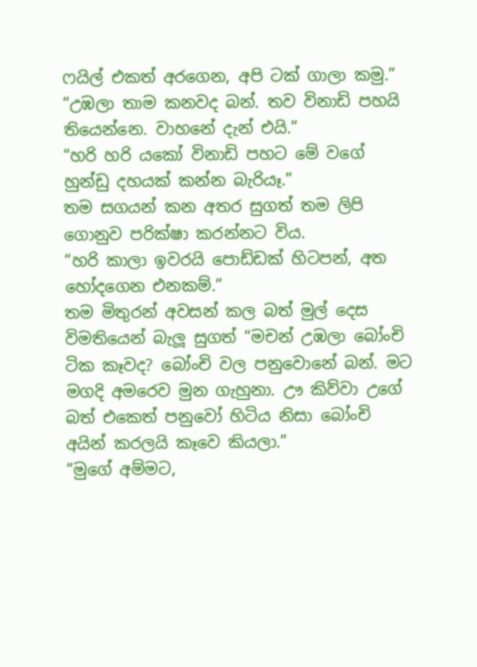ෆයිල් එකත් අරගෙන, අපි ටක් ගාලා කමු.”
“උඹලා තාම කනවද බන්. තව විනාඩි පහයි තියෙන්නෙ. වාහනේ දැන් එයි.”
“හරි හරි යකෝ විනාඩි පහට මේ වගේ හුන්ඩු දහයක් කන්න බැරියෑ.”
තම සගයන් කන අතර සුගත් තම ලිපි ගොනුව පරික්ෂා කරන්නට විය.
“හරි කාලා ඉවරයි පොඩ්ඩක් හිටපන්, අත හෝදගෙන එනකම්.”
තම මිතුරන් අවසන් කල බත් මුල් දෙස විමතියෙන් බැලූ සුගත් “මචන් උඹලා බෝංචි ටික කෑවද? බෝංචි වල පනුවොනේ බන්. මට මගදි අමරෙව මුන ගැහුනා. ඌ කිව්වා උගේ බත් එකෙත් පනුවෝ හිටිය නිසා බෝංචි අයින් කරලයි කෑවෙ කියලා.”
“මුගේ අම්මට,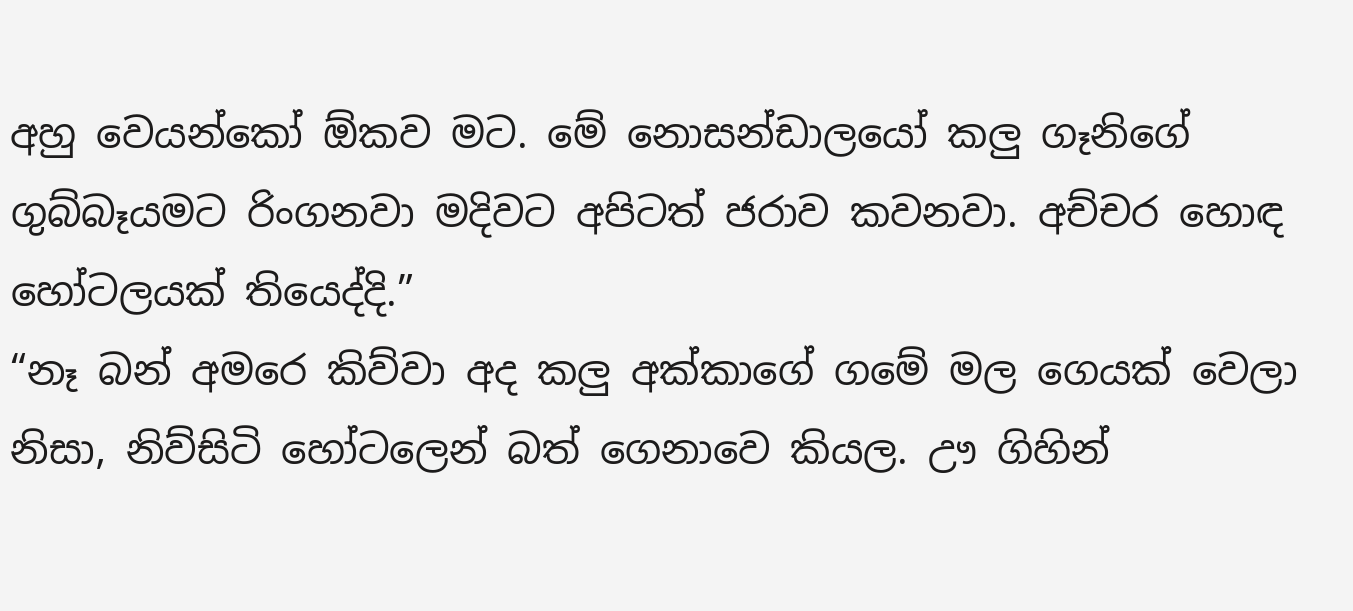අහු වෙයන්කෝ ඕකව මට. මේ නොසන්ඩාලයෝ කලු ගෑනිගේ ගුබ්බෑයමට රිංගනවා මදිවට අපිටත් ජරාව කවනවා. අච්චර හොඳ හෝටලයක් තියෙද්දි.”
“නෑ බන් අමරෙ කිව්වා අද කලු අක්කාගේ ගමේ මල ගෙයක් වෙලා නිසා, නිව්සිටි හෝටලෙන් බත් ගෙනාවෙ කියල. ඌ ගිහින්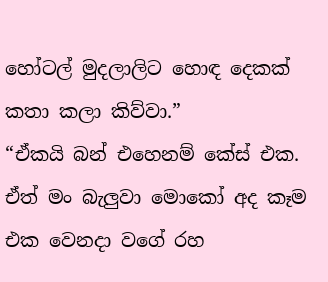හෝටල් මුදලාලිට හොඳ දෙකක් කතා කලා කිව්වා.”
“ඒකයි බන් එහෙනම් කේස් එක. ඒත් මං බැලුවා මොකෝ අද කෑම එක වෙනදා වගේ රහ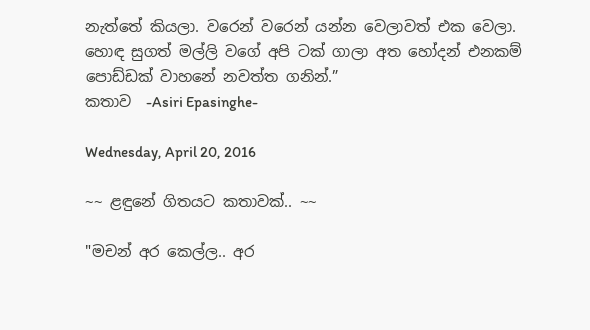නැත්තේ කියලා. වරෙන් වරෙන් යන්න වෙලාවත් එක වෙලා. හොඳ සුගත් මල්ලි වගේ අපි ටක් ගාලා අත හෝදන් එනකම් පොඩ්ඩක් වාහනේ නවත්ත ගනින්.”
කතාව  -Asiri Epasinghe-

Wednesday, April 20, 2016

~~ ළඳුනේ ගිතයට කතාවක්.. ~~

"මචන් අර කෙල්ල.. අර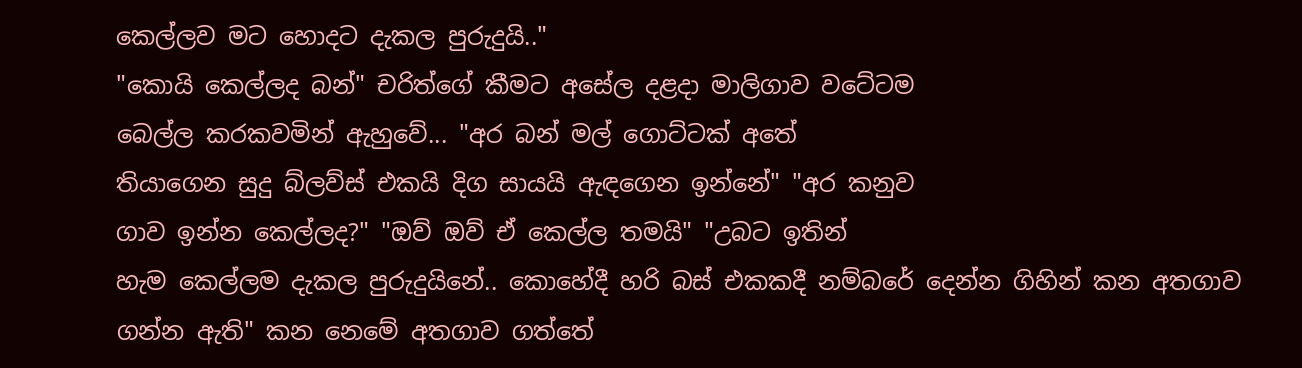කෙල්ලව මට හොදට දැකල පුරුදුයි.."
"කොයි කෙල්ලද බන්" චරිත්ගේ කීමට අසේල දළදා මාලිගාව වටේටම
බෙල්ල කරකවමින් ඇහුවේ... "අර බන් මල් ගොට්ටක් අතේ
තියාගෙන සුදු බ්ලව්ස් එකයි දිග සායයි ඇඳගෙන ඉන්නේ" "අර කනුව
ගාව ඉන්න කෙල්ලද?" "ඔව් ඔව් ඒ කෙල්ල තමයි" "උබට ඉතින්
හැම කෙල්ලම දැකල පුරුදුයිනේ.. කොහේදී හරි බස් එකකදී නම්බරේ දෙන්න ගිහින් කන අතගාව ගන්න ඇති" කන නෙමේ අතගාව ගත්තේ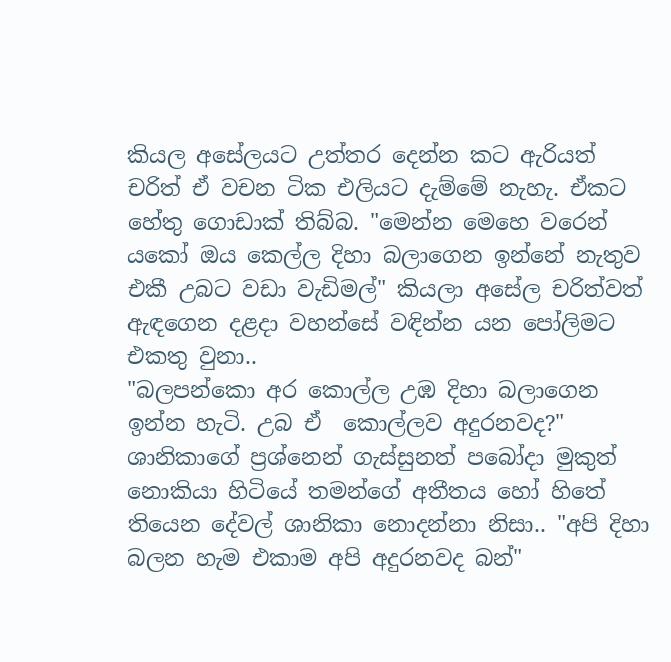කියල අසේලයට උත්තර දෙන්න කට ඇරියත් චරිත් ඒ වචන ටික එලියට දැම්මේ නැහැ. ඒකට හේතු ගොඩාක් තිබ්බ. "මෙන්න මෙහෙ වරෙන් යකෝ ඔය කෙල්ල දිහා බලාගෙන ඉන්නේ නැතුව එකී උබට වඩා වැඩිමල්" කියලා අසේල චරිත්වත් ඇඳගෙන දළදා වහන්සේ වඳින්න යන පෝලිමට එකතු වුනා..
"බලපන්කො අර කොල්ල උඹ දිහා බලාගෙන ඉන්න හැටි. උබ ඒ  කොල්ලව අදුරනවද?" ශානිකාගේ ප්‍රශ්නෙන් ගැස්සුනත් පබෝදා මුකුත් නොකියා හිටියේ තමන්ගේ අතීතය හෝ හිතේ තියෙන දේවල් ශානිකා නොදන්නා නිසා.. "අපි දිහා බලන හැම එකාම අපි අදුරනවද බන්"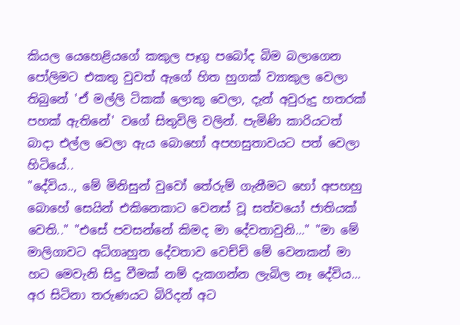කියල යෙහෙළියගේ කකුල පෑගු පබෝද බිම බලාගෙන පෝලිමට එකතු වුවත් ඇගේ හිත හුගක් ව්‍යාකුල වෙලා තිබුනේ 'ඒ මල්ලි ටිකක් ලොකු වෙලා, දැන් අවුරුදු හතරක් පහක් ඇතිනේ' වගේ සිතුවිලි වලින්. පැමිණි කාරියටත් බාදා එල්ල වෙලා ඇය බොහෝ අපහසුතාවයට පත් වෙලා හිටියේ..
"දේවිය.., මේ මිනිසුන් වුවෝ තේරුම් ගැනීමට හෝ අපහහු බොහේ සෙයින් එකිනෙකාට වෙනස් වූ සත්වයෝ ජාතියක් වෙති.." "එසේ පවසන්නේ කිමද මා දේවතාවුනි..." "මා මේ මාලිගාවට අධිගෘහුත දේවතාව වෙච්චි මේ වෙනකන් මා හට මෙවැනි සිදු වීමක් නම් දැකගන්න ලැබිල නෑ දේවිය... අර සිටිනා තරුණයට බිරිදන් අට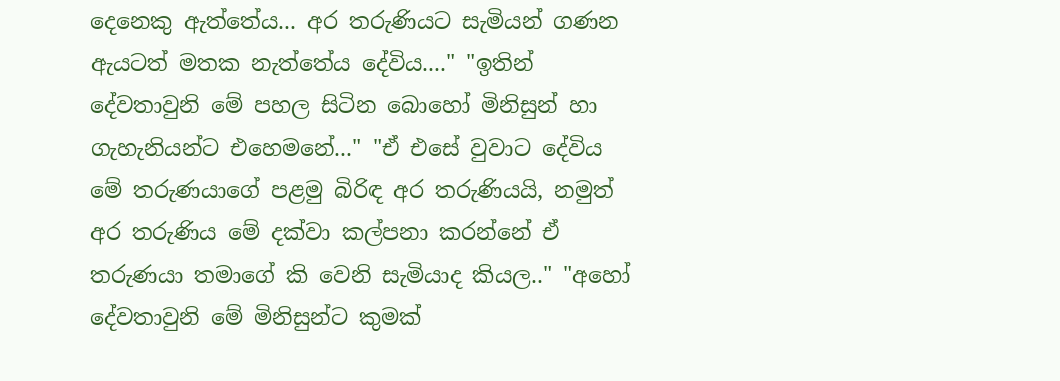දෙනෙකු ඇත්තේය... අර තරුණියට සැමියන් ගණන ඇයටත් මතක නැත්තේය දේවිය...." "ඉතින් දේවතාවුනි මේ පහල සිටින බොහෝ මිනිසුන් හා ගැහැනියන්ට එහෙමනේ..." "ඒ එසේ වුවාට දේවිය මේ තරුණයාගේ පළමු බිරිඳ අර තරුණියයි, නමුත් අර තරුණිය මේ දක්වා කල්පනා කරන්නේ ඒ තරුණයා තමාගේ කි වෙනි සැමියාද කියල.." "අහෝ දේවතාවුනි මේ මිනිසුන්ට කුමක්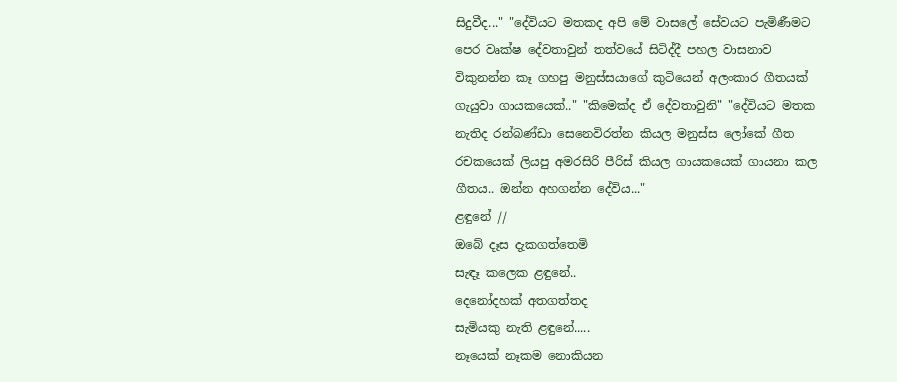සිදුවීද..." "දේවියට මතකද අපි මේ වාසලේ සේවයට පැමිණීමට පෙර වෘක්ෂ දේවතාවුන් තත්වයේ සිටිද්දී පහල වාසනාව විකුනන්න කෑ ගහපු මනුස්සයාගේ කුටියෙන් අලංකාර ගීතයක් ගැයුවා ගායකයෙක්.." "කිමෙක්ද ඒ දේවතාවුනි" "දේවියට මතක නැතිද රන්බණ්ඩා සෙනෙවිරත්න කියල මනුස්ස ලෝකේ ගීත රචකයෙක් ලියපු අමරසිරි පීරිස් කියල ගායකයෙක් ගායනා කල ගීතය.. ඔන්න අහගන්න දේවිය..."
ළඳුනේ //
ඔබේ දෑස දැකගත්තෙමි
සැඳෑ කලෙක ළඳුනේ..
දෙනෝදහක් අතගත්තද
සැමියකු නැති ළඳුනේ.....
නෑයෙක් නෑකම නොකියන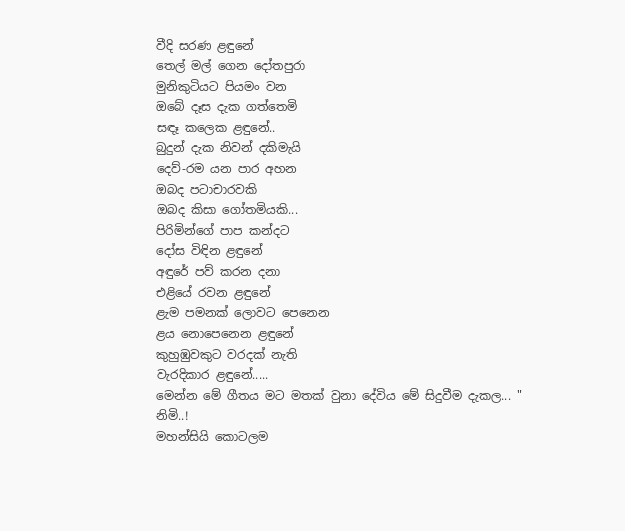වීදි සරණ ළඳුනේ
තෙල් මල් ගෙන දෝතපුරා
මුනිකුටියට පියමං වන
ඔබේ දෑස දැක ගත්තෙමි
සඳෑ කලෙක ළඳුනේ..
බුදුන් දැක නිවන් දකිමැයි
දෙව්-රම යන පාර අහන
ඔබද පටාචාරවකි
ඔබද කිසා ගෝතමියකි...
පිරිමින්ගේ පාප කන්දට
දෝස විඳින ළඳුනේ
අඳුරේ පව් කරන දනා
එළියේ රවන ළඳුනේ
ළැම පමනක් ලොවට පෙනෙන
ළය නොපෙනෙන ළඳුනේ
කුහුඹුවකුට වරදක් නැති
වැරදිකාර ළඳුනේ.....
මෙන්න මේ ගීතය මට මතක් වුනා දේවිය මේ සිදුවීම දැකල... "
නිමි..!
මහන්සියි කොටලම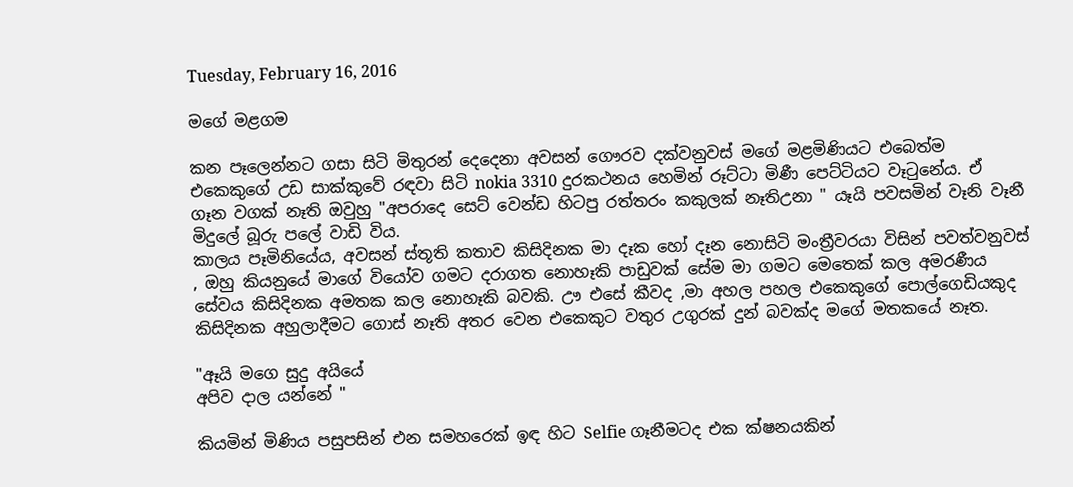Tuesday, February 16, 2016

මගේ මළගම

කන පෑලෙන්නට ගසා සිටි මිතුරන් දෙදෙනා අවසන් ගෞරව දක්වනුවස් මගේ මළමිණියට එබෙත්ම එකෙකුගේ උඩ සාක්කුවේ රඳවා සිටි nokia 3310 දුරකථනය හෙමින් රූට්ටා මිණී පෙට්ටියට වෑටුනේය. ඒ ගෑන වගක් නෑති ඔවුහු "අපරාදෙ සෙට් වෙන්ඩ හිටපු රත්තරං කකුලක් නෑතිඋනා " යෑයි පවසමින් වෑනි වෑනී මිදුලේ බූරු පලේ වාඩි විය.
කාලය පෑමිනියේය, අවසන් ස්තූති කතාව කිසිදිනක මා දෑක හෝ දෑන නොසිටි මංත්‍රීවරයා විසින් පවත්වනුවස් , ඔහු කියනුයේ මාගේ වියෝව ගමට දරාගත නොහෑකි පාඩුවක් සේම මා ගමට මෙතෙක් කල අමරණීය සේවය කිසිදිනක අමතක කල නොහෑකි බවකි. ඌ එසේ කීවද ,මා අහල පහල එකෙකුගේ පොල්ගෙඩියකුද කිසිදිනක අහුලාදීමට ගොස් නෑති අතර වෙන එකෙකුට වතුර උගුරක් දුන් බවක්ද මගේ මතකයේ නෑත.

"ඈයි මගෙ සුදු අයියේ
අපිව දාල යන්නේ "

කියමින් මිණිය පසුපසින් එන සමහරෙක් ඉඳ හිට Selfie ගෑනීමටද එක ක්ෂනයකින්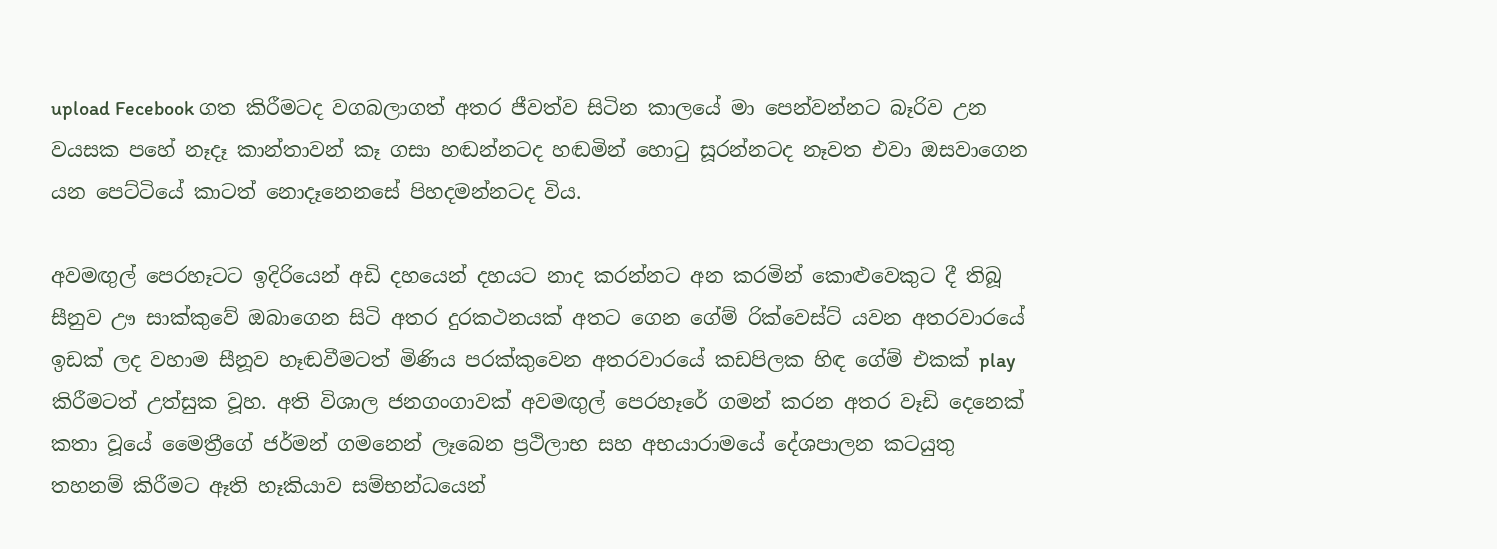upload Fecebook ගත කිරීමටද වගබලාගත් අතර ජීවත්ව සිටින කාලයේ මා පෙන්වන්නට බෑරිව උන වයසක පහේ නෑදෑ කාන්තාවන් කෑ ගසා හඬන්නටද හඬමින් හොටු සූරන්නටද නෑවත එවා ඔසවාගෙන යන පෙට්ටියේ කාටත් නොදෑනෙනසේ පිහදමන්නටද විය.

අවමඟුල් පෙරහෑටට ඉදිරියෙන් අඩි දහයෙන් දහයට නාද කරන්නට අන කරමින් කොළුවෙකුට දී තිබූ සීනුව ඌ සාක්කුවේ ඔබාගෙන සිටි අතර දුරකථනයක් අතට ගෙන ගේම් රික්වෙස්ට් යවන අතරවාරයේ ඉඩක් ලද වහාම සීනූව හෑඬවීමටත් මිණිය පරක්කුවෙන අතරවාරයේ කඩපිලක හිඳ ගේම් එකක් play කිරීමටත් උත්සුක වූහ. අති විශාල ජනගංගාවක් අවමඟුල් පෙරහෑරේ ගමන් කරන අතර වෑඩි දෙනෙක් කතා වූයේ මෛත්‍රීගේ ජර්මන් ගමනෙන් ලෑබෙන ප්‍රථිලාභ සහ අභයාරාමයේ දේශපාලන කටයුතු තහනම් කිරීමට ඈති හෑකියාව සම්භන්ධයෙන්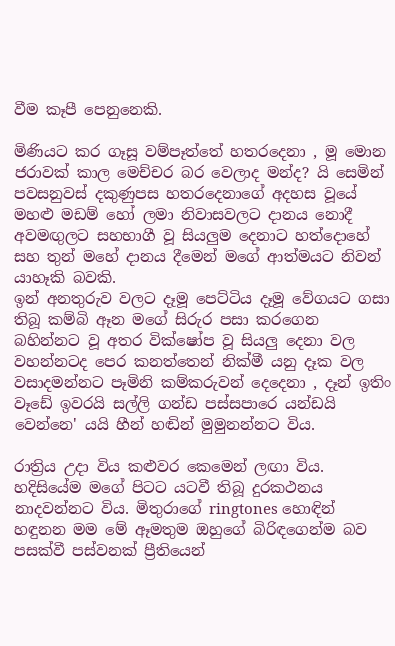වීම කෑපී පෙනුනෙකි.

මිණියට කර ගෑසූ වම්පෑත්තේ හතරදෙනා , මූ මොන ජරාවක් කාල මෙච්චර බර වෙලාද මන්ද? යි සෙමින් පවසනුවස් දකුණුපස හතරදෙනාගේ අදහස වූයේ මහළු මඩම් හෝ ලමා නිවාසවලට දානය නොදී අවමඟුලට සහභාගී වූ සියලුම දෙනාට හත්දොහේ සහ තුන් මහේ දානය දීමෙන් මගේ ආත්මයට නිවන් යාහෑකි බවකි.
ඉන් අනතුරුව වලට දෑමූ පෙට්ටිය දෑමූ වේගයට ගසා තිබූ කම්බි ඈන මගේ සිරුර පසා කරගෙන බහින්නට වූ අතර වික්ෂෝප වූ සියලු දෙනා වල වහන්නටද පෙර කනත්තෙන් නික්මී යනු දෑක වල වසාදමන්නට පෑමිනි කම්කරුවන් දෙදෙනා , දෑන් ඉතිං වෑඩේ ඉවරයි සල්ලි ගන්ඩ පස්සපාරෙ යන්ඩයි වෙන්නෙ' යයි හීන් හඬින් මුමුනන්නට විය.

රාත්‍රිය උදා විය කළුවර කෙමෙන් ලඟා විය. හදිසියේම මගේ පිටට යටවී තිබූ දුරකථනය නාදවන්නට විය. මිතුරාගේ ringtones හොඳින් හඳුනන මම මේ ඈමතුම ඔහුගේ බිරිඳගෙන්ම බව පසක්වී පස්වනක් ප්‍රීතියෙන්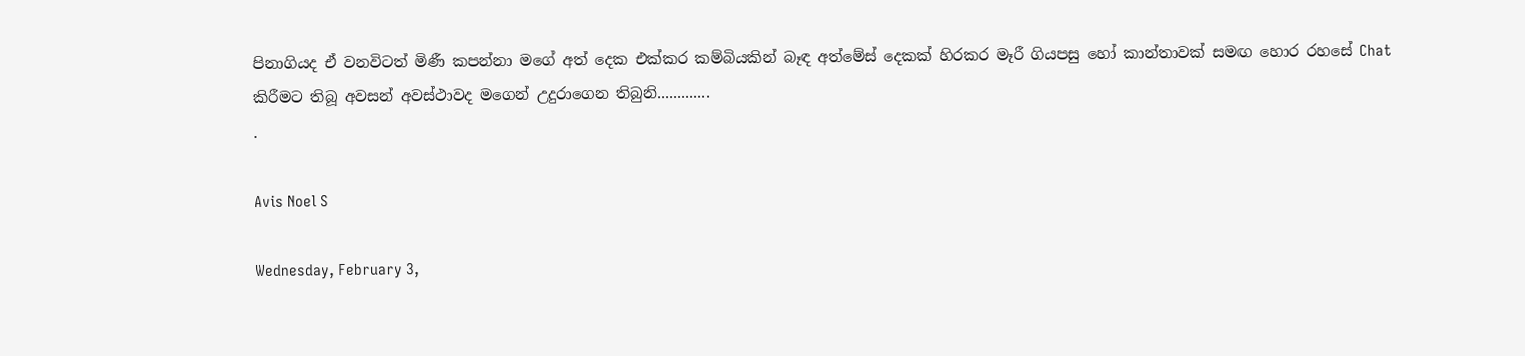පිනාගියද ඒ වනවිටත් මිණී කපන්නා මගේ අත් දෙක එක්කර කම්බියකින් බෑඳ අත්මේස් දෙකක් හිරකර මෑරී ගියපසු හෝ කාන්තාවක් සමඟ හොර රහසේ Chat කිරීමට තිබූ අවසන් අවස්ථාවද මගෙන් උදුරාගෙන තිබුනි.............
.

Avis Noel S

Wednesday, February 3,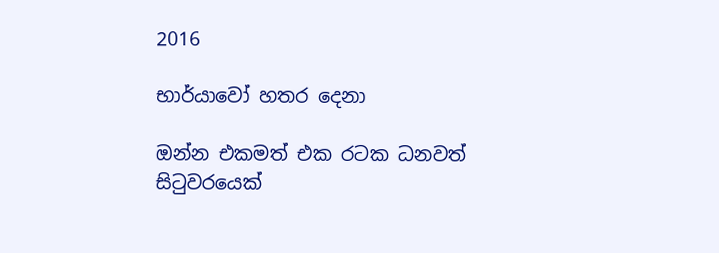2016

භාර්යාවෝ හතර දෙනා

ඔන්න එකමත් එක රටක ධනවත් සිටුවරයෙක්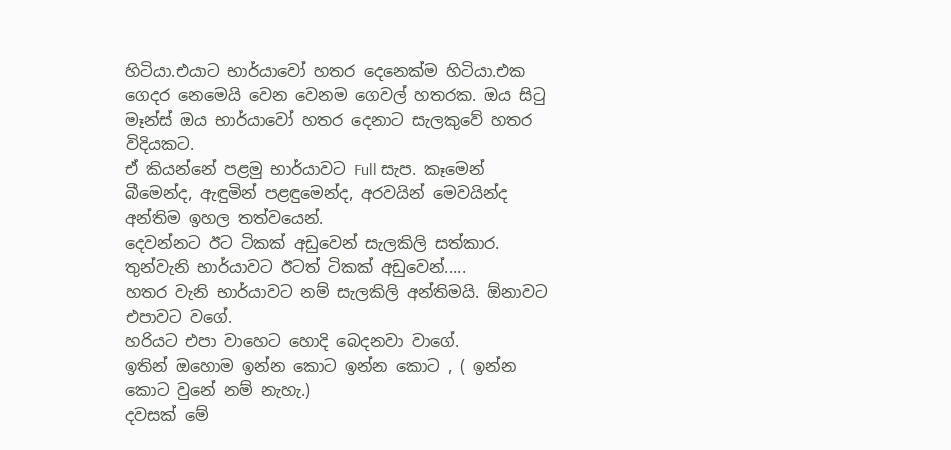හිටියා.එයාට භාර්යාවෝ හතර දෙනෙක්ම හිටියා.එක ගෙදර නෙමෙයි වෙන වෙනම ගෙවල් හතරක. ඔය සිටු මෑන්ස් ඔය භාර්යාවෝ හතර දෙනාට සැලකුවේ හතර විදියකට.
ඒ කියන්නේ පළමු භාර්යාවට Full සැප. කෑමෙන් බීමෙන්ද, ඇඳුමින් පළඳුමෙන්ද, අරවයින් මෙවයින්ද අන්තිම ඉහල තත්වයෙන්.
දෙවන්නට ඊට ටිකක් අඩුවෙන් සැලකිලි සත්කාර.
තුන්වැනි භාර්යාවට ඊටත් ටිකක් අඩුවෙන්.....
හතර වැනි භාර්යාවට නම් සැලකිලි අන්තිමයි. ඕනාවට එපාවට වගේ.
හරියට එපා වාහෙට හොදි බෙදනවා වාගේ.
ඉතින් ඔහොම ඉන්න කොට ඉන්න කොට , ( ඉන්න කොට වුනේ නම් නැහැ.)
දවසක් මේ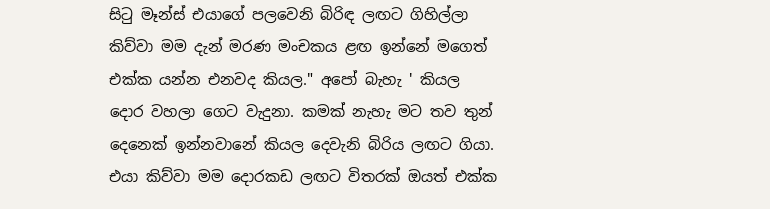සිටු මෑන්ස් එයාගේ පලවෙනි බිරිඳ ලඟට ගිහිල්ලා කිව්වා මම දැන් මරණ මංචකය ළඟ ඉන්නේ මගෙත් එක්ක යන්න එනවද කියල." අපෝ බැහැ ' කියල දොර වහලා ගෙට වැදුනා. කමක් නැහැ මට තව තුන් දෙනෙක් ඉන්නවානේ කියල දෙවැනි බිරිය ලඟට ගියා.
එයා කිව්වා මම දොරකඩ ලඟට විතරක් ඔයත් එක්ක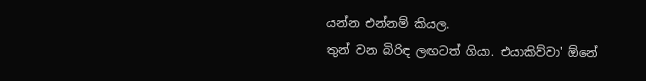යන්න එන්නම් කියල.
තුන් වන බිරිඳ ලඟටත් ගියා. එයාකිව්වා' ඕනේ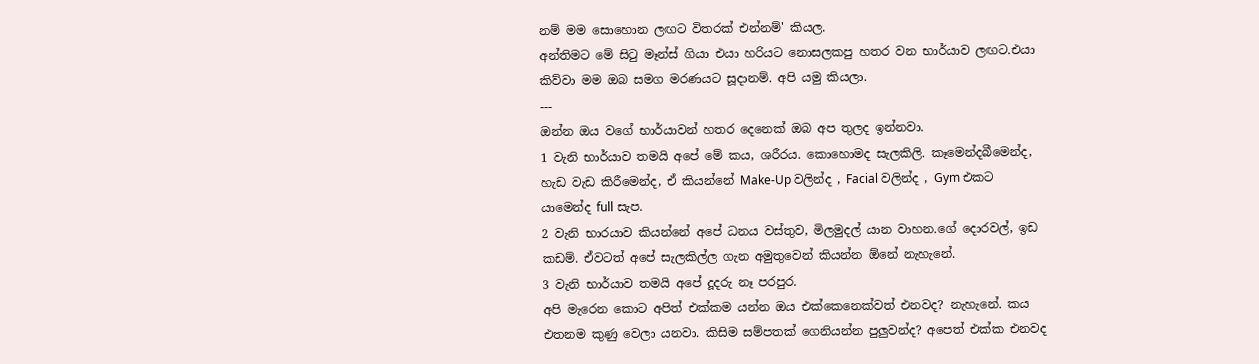නම් මම සොහොන ලඟට විතරක් එන්නම්' කියල.
අන්තිමට මේ සිටු මෑන්ස් ගියා එයා හරියට නොසලකපු හතර වන භාර්යාව ලඟට.එයා කිව්වා මම ඔබ සමග මරණයට සූදානම්. අපි යමු කියලා.
---
ඔන්න ඔය වගේ භාර්යාවන් හතර දෙනෙක් ඔබ අප තුලද ඉන්නවා.
1 වැනි භාර්යාව තමයි අපේ මේ කය, ශරීරය. කොහොමද සැලකිලි. කෑමෙන්දබීමෙන්ද, හැඩ වැඩ කිරීමෙන්ද, ඒ කියන්නේ Make-Up වලින්ද , Facial වලින්ද , Gym එකට යාමෙන්ද full සැප.
2 වැනි භාරයාව කියන්නේ අපේ ධනය වස්තුව, මිලමුදල් යාන වාහන.ගේ දොරවල්, ඉඩ කඩම්. ඒවටත් අපේ සැලකිල්ල ගැන අමුතුවෙන් කියන්න ඕනේ නැහැනේ.
3 වැනි භාර්යාව තමයි අපේ දූදරු නෑ පරපුර.
අපි මැරෙන කොට අපිත් එක්කම යන්න ඔය එක්කෙනෙක්වත් එනවද? නැහැනේ. කය එතනම කුණු වෙලා යනවා. කිසිම සම්පතක් ගෙනියන්න පුලුවන්ද? අපෙත් එක්ක එනවද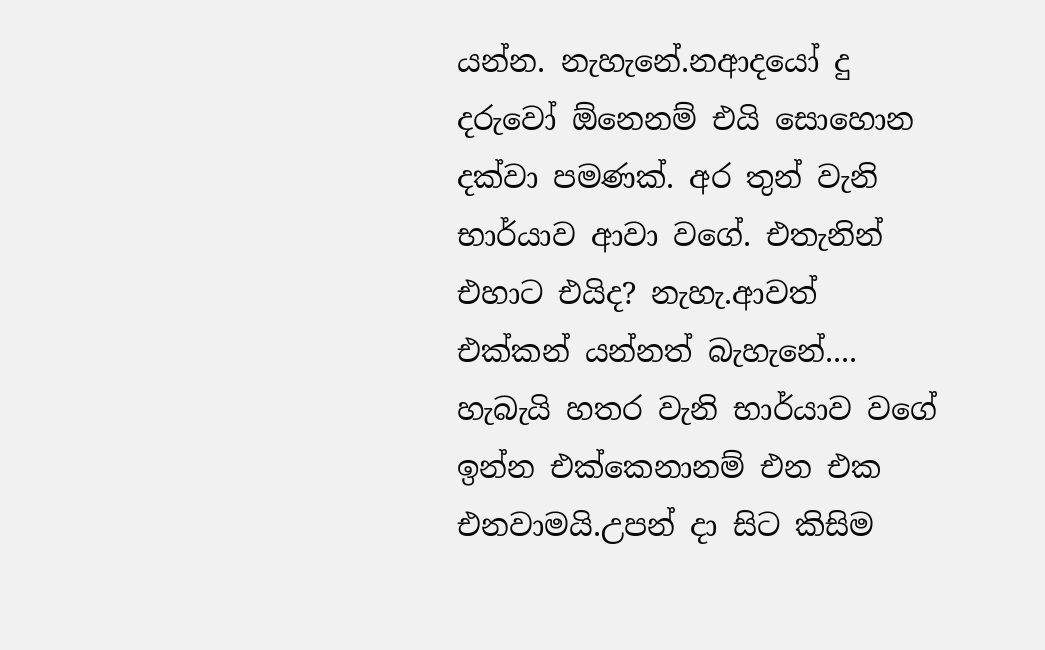යන්න. නැහැනේ.නආදයෝ දු දරුවෝ ඕනෙනම් එයි සොහොන දක්වා පමණක්. අර තුන් වැනි භාර්යාව ආවා වගේ. එතැනින් එහාට එයිද? නැහැ.ආවත් එක්කන් යන්නත් බැහැනේ....
හැබැයි හතර වැනි භාර්යාව වගේ ඉන්න එක්කෙනානම් එන එක එනවාමයි.උපන් දා සිට කිසිම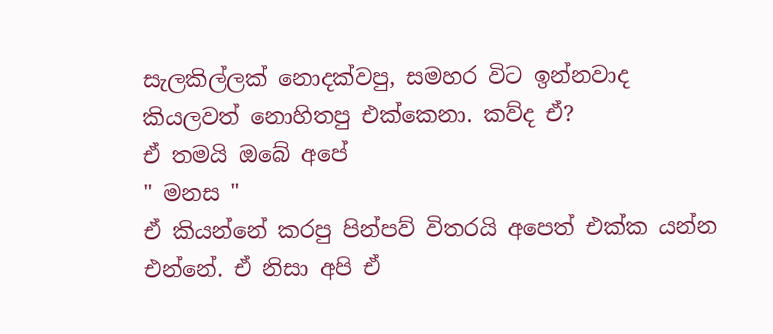සැලකිල්ලක් නොදක්වපු, සමහර විට ඉන්නවාද කියලවත් නොහිතපු එක්කෙනා. කව්ද ඒ?
ඒ තමයි ඔබේ අපේ
" මනස "
ඒ කියන්නේ කරපු පින්පව් විතරයි අපෙත් එක්ක යන්න එන්නේ. ඒ නිසා අපි ඒ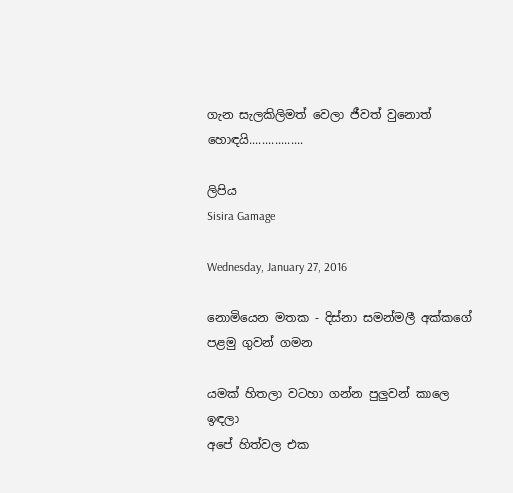ගැන සැලකිලිමත් වෙලා ජීවත් වුනොත් හොඳයි.................

ලිපිය
Sisira Gamage

Wednesday, January 27, 2016

නොමියෙන මතක - දිස්නා සමන්මලී අක්කගේ පළමු ගුවන් ගමන

යමක් හිතලා වටහා ගන්න පුලුවන් කාලෙ ඉඳලා
අපේ හිත්වල එක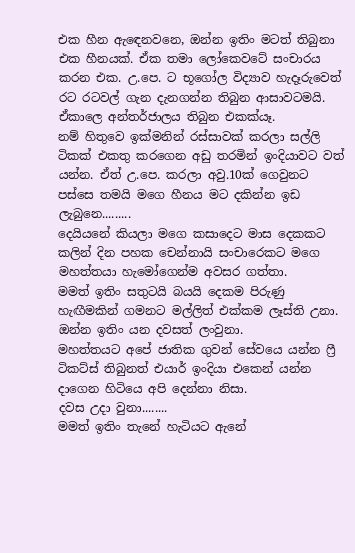එක හීන ඇඳෙනවනෙ, ඔන්න ඉතිං මටත් තිබුනා එක හීනයක්. ඒක තමා ලෝකෙවටේ සංචාරය කරන එක. උ.පෙ. ට භූගෝල විද්‍යාව හැදෑරුවෙත් රට රටවල් ගැන දැනගන්න තිබුන ආසාවටමයි. ඒකාලෙ අන්තර්ජාලය තිබුන එකක්යෑ.
නම් හිතුවෙ ඉක්මනින් රස්සාවක් කරලා සල්ලි ටිකක් එකතු කරගෙන අඩු තරමින් ඉංදියාවට වත් යන්න. ඒත් උ.පෙ. කරලා අවු.10ක් ගෙවුනට පස්සෙ තමයි මගෙ හීනය මට දකින්න ඉඩ ලැබුනෙ.........
දෙයියනේ කියලා මගෙ කසාදෙට මාස දෙකකට කලින් දින පහක චෙන්නායි සංචාරෙකට මගෙ මහත්තයා හැමෝගෙන්ම අවසර ගත්තා.
මමත් ඉතිං සතුටයි බයයි දෙකම පිරුණු හැඟීමකින් ගමනට මල්ලිත් එක්කම ලෑස්ති උනා. ඔන්න ඉතිං යන දවසත් ලංවුනා.
මහත්තයට අපේ ජාතික ගුවන් සේවයෙ යන්න ෆ්‍රී ටිකට්ස් තිබුනත් එයාර් ඉංදියා එකෙන් යන්න දාගෙන හිටියෙ අපි දෙන්නා නිසා.
දවස උදා වුනා........
මමත් ඉතිං තැනේ හැටියට ඇනේ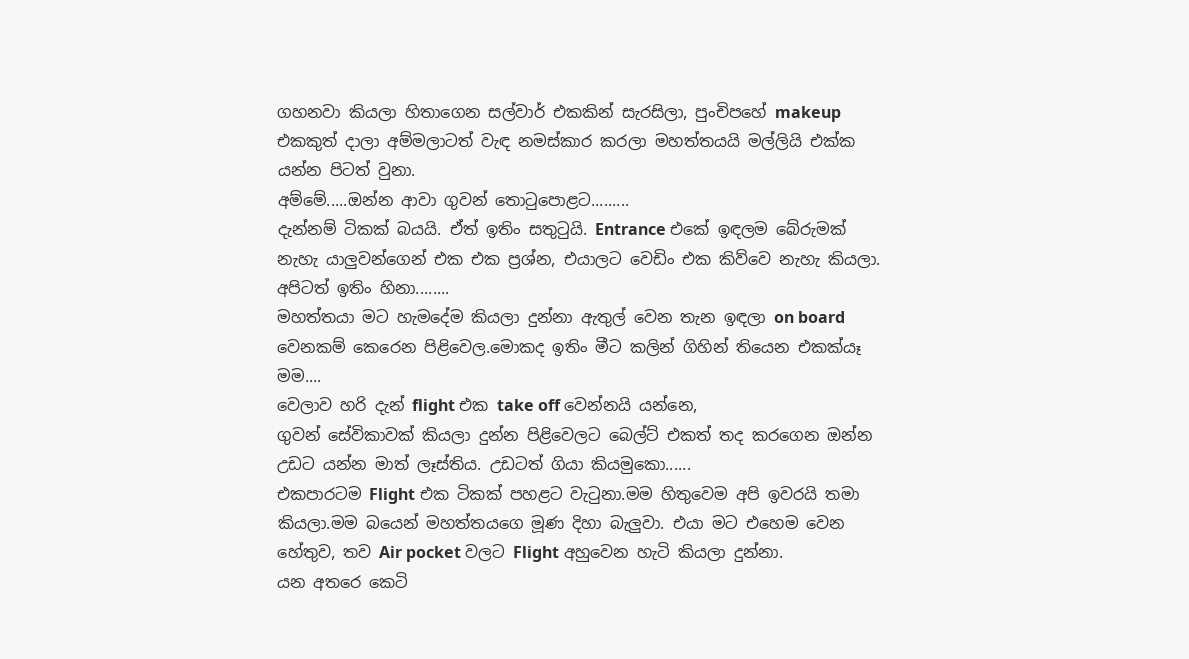ගහනවා කියලා හිතාගෙන සල්වාර් එකකින් සැරසිලා, පුංචිපහේ makeup එකකුත් දාලා අම්මලාටත් වැඳ නමස්කාර කරලා මහත්තයයි මල්ලියි එක්ක යන්න පිටත් වුනා.
අම්මේ.....ඔන්න ආවා ගුවන් තොටුපොළට.........
දැන්නම් ටිකක් බයයි. ඒත් ඉතිං සතුටුයි. Entrance එකේ ඉඳලම බේරුමක් නැහැ යාලුවන්ගෙන් එක එක ප්‍රශ්න, එයාලට වෙඩිං එක කිව්වෙ නැහැ කියලා.
අපිටත් ඉතිං හිනා........
මහත්තයා මට හැමදේම කියලා දුන්නා ඇතුල් වෙන තැන ඉඳලා on board වෙනකම් කෙරෙන පිළිවෙල.මොකද ඉතිං මීට කලින් ගිහින් තියෙන එකක්යෑ මම....
වෙලාව හරි දැන් flight එක take off වෙන්නයි යන්නෙ,
ගුවන් සේවිකාවක් කියලා දුන්න පිළිවෙලට බෙල්ට් එකත් තද කරගෙන ඔන්න උඩට යන්න මාත් ලෑස්තිය. උඩටත් ගියා කියමුකො......
එකපාරටම Flight එක ටිකක් පහළට වැටුනා.මම හිතුවෙම අපි ඉවරයි තමා කියලා.මම බයෙන් මහත්තයගෙ මූණ දිහා බැලුවා. එයා මට එහෙම වෙන හේතුව, තව Air pocket වලට Flight අහුවෙන හැටි කියලා දුන්නා.
යන අතරෙ කෙටි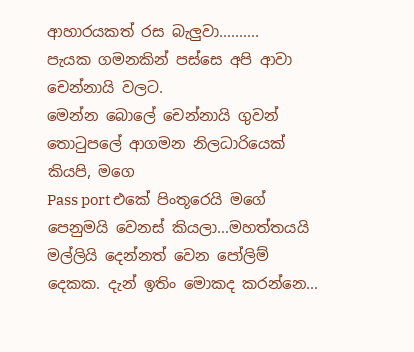ආහාරයකත් රස බැලුවා..........
පැයක ගමනකින් පස්සෙ අපි ආවා චෙන්නායි වලට.
මෙන්න බොලේ චෙන්නායි ගුවන් තොටුපලේ ආගමන නිලධාරියෙක් කියපි, මගෙ
Pass port එකේ පිංතූරෙයි මගේ පෙනුමයි වෙනස් කියලා...මහත්තයයි මල්ලියි දෙන්නත් වෙන පෝලිම් දෙකක. දැන් ඉතිං මොකද කරන්නෙ...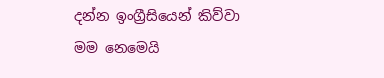දන්න ඉංග්‍රීසියෙන් කිව්වා මම නෙමෙයි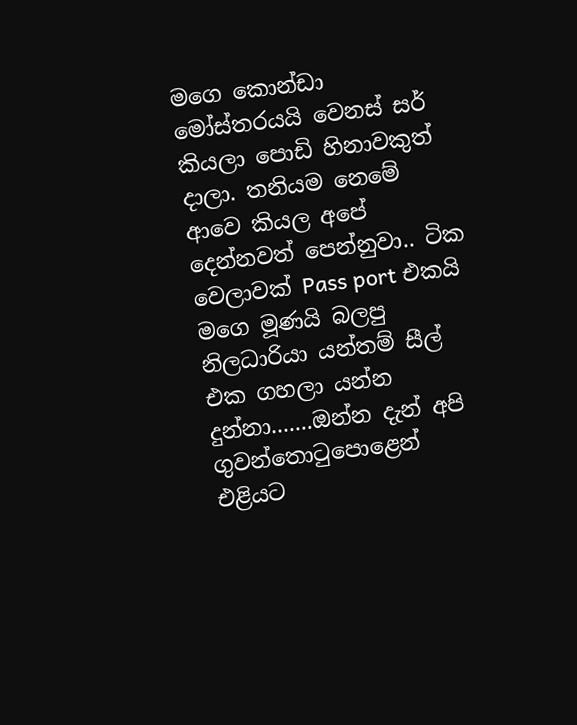මගෙ කොන්ඩා මෝස්තරයයි වෙනස් සර් කියලා පොඩි හිනාවකුත් දාලා. තනියම නෙමේ ආවෙ කියල අපේ දෙන්නවත් පෙන්නුවා.. ටික වෙලාවක් Pass port එකයි මගෙ මූණයි බලපු නිලධාරියා යන්තම් සීල් එක ගහලා යන්න දුන්නා.......ඔන්න දැන් අපි ගුවන්තොටු‍පොළෙන් එළියට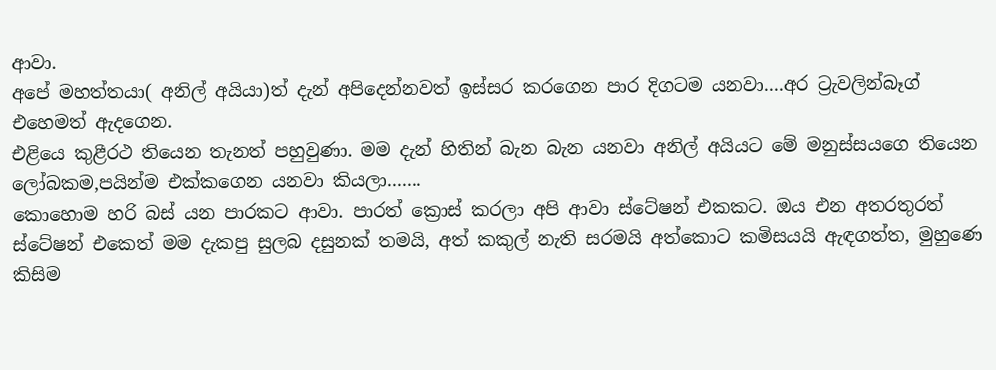ආවා.
අපේ මහත්තයා( අනිල් අයියා)ත් දැන් අපිදෙන්නවත් ඉස්සර කරගෙන පාර දිගටම යනවා....අර ට්‍රැවලින්බෑග් එහෙමත් ඇදගෙන.
එළියෙ කුළීරථ තියෙන තැනත් පහුවුණා. මම දැන් හිතින් බැන බැන යනවා අනිල් අයියට මේ මනුස්සයගෙ තියෙන ලෝබකම,පයින්ම එක්කගෙන යනවා කියලා.......
කොහොම හරි බස් යන පාරකට ආවා. පාරත් ක්‍රොස් කරලා අපි ආවා ස්ටේෂන් එකකට. ඔය එන අතරතුරත් ස්ටේෂන් එකෙත් මම දැකපු සුලබ දසුනක් තමයි, අත් කකුල් නැති සරමයි අත්කොට කමිසයයි ඇඳගත්ත, මුහුණෙ කිසිම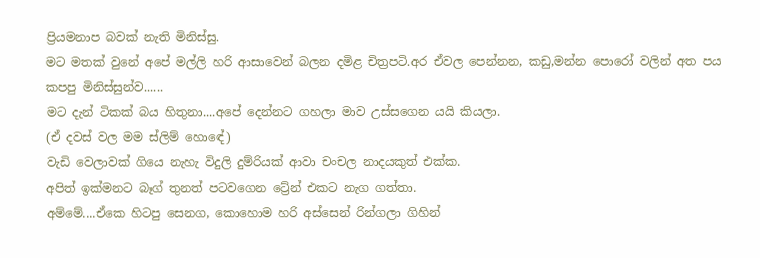ප්‍රියමනාප බවක් නැති මිනිස්සු.
මට මතක් වුනේ අපේ මල්ලි හරි ආසාවෙන් බලන දමිළ චිත්‍රපටි.අර ඒවල පෙන්නන, කඩු,මන්න පොරෝ වලින් අත පය කපපු මිනිස්සුන්ව......
මට දැන් ටිකක් බය හිතුනා....අපේ දෙන්නට ගහලා මාව උස්සගෙන යයි කියලා.
(ඒ දවස් වල මම ස්ලිම් හොඳේ)
වැඩි වෙලාවක් ගියෙ නැහැ විදුලි දුම්රියක් ආවා චංචල නාදයකුත් එක්ක.
අපිත් ඉක්මනට බෑග් තුනත් පටවගෙන ට්‍රේන් එකට නැග ගත්තා.
අම්මේ....ඒකෙ හිටපු සෙනග, කොහොම හරි අස්සෙන් රින්ගලා ගිහින්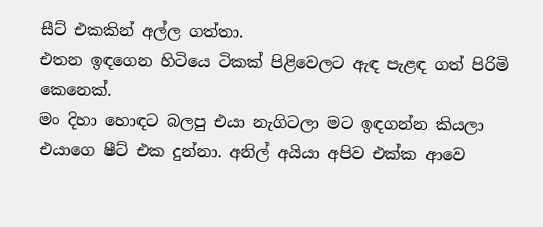සීට් එකකින් අල්ල ගත්තා.
එතන ඉඳගෙන හිටියෙ ටිකක් පිළිවෙලට ඇඳ පැළඳ ගත් පිරිමි කෙනෙක්.
මං දිහා හොඳට බලපු එයා නැගිටලා මට ඉඳගන්න කියලා එයාගෙ ෂීට් එක දුන්නා. අනිල් අයියා අපිව එක්ක ආවෙ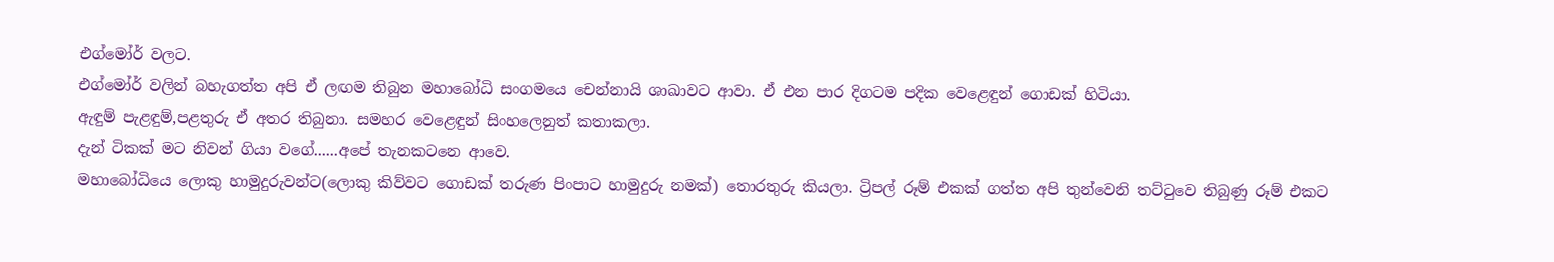එග්මෝර් වලට.
එග්මෝර් වලින් බහැගත්ත අපි ඒ ලඟම තිබුන මහාබෝධි සංගමයෙ චෙන්නායි ශාඛාවට ආවා. ඒ එන පාර දිගටම පදික වෙළෙඳුන් ගොඩක් හිටියා.
ඇඳුම් පැළඳුම්,පළතුරු ඒ අතර තිබුනා. සමහර වෙළෙඳුන් සිංහලෙනුත් කතාකලා.
දැන් ටිකක් මට නිවන් ගියා වගේ......අපේ තැනකටනෙ ආවෙ.
මහාබෝධියෙ ලොකු හාමුදුරුවන්ට(ලොකු කිව්වට ගොඩක් තරුණ පිංපාට හාමුදුරු නමක්) තොරතුරු කියලා. ට්‍රිපල් රූම් එකක් ගත්ත අපි තුන්වෙනි තට්ටුවෙ තිබුණු රූම් එකට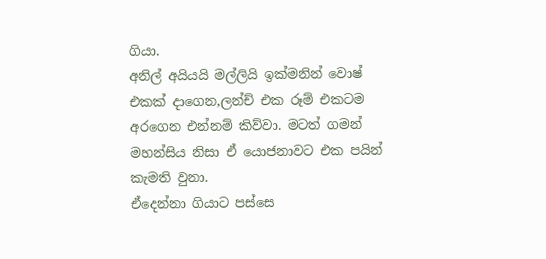ගියා.
අනිල් අයියයි මල්ලියි ඉක්මනින් වොෂ් එකක් දාගෙන,ලන්ච් එක රූම් එකටම අරගෙන එන්නම් කිව්වා. මටත් ගමන් මහන්සිය නිසා ඒ යොජනාවට එක පයින් කැමති වුනා.
ඒදෙන්නා ගියාට පස්සෙ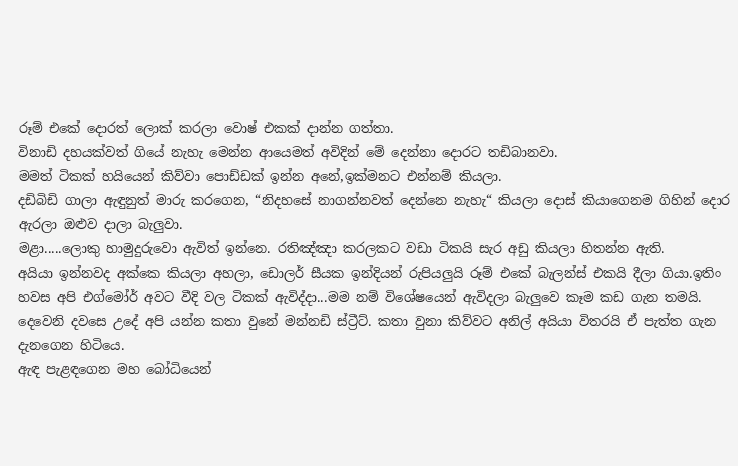රූම් එකේ දොරත් ලොක් කරලා වොෂ් එකක් දාන්න ගත්තා.
විනාඩි දහයක්වත් ගියේ නැහැ මෙන්න ආයෙමත් අවිදින් මේ දෙන්නා දොරට තඩිබානවා.
මමත් ටිකක් හයියෙන් කිව්වා පොඩ්ඩක් ඉන්න අනේ,ඉක්මනට එන්නම් කියලා.
දඩිබිඩි ගාලා ඇඳුනුත් මාරු කරගෙන, “නිදහසේ නාගන්නවත් දෙන්නෙ නැහැ“ කියලා දොස් කියාගෙනම ගිහින් දොර ඇරලා ඔළුව දාලා බැලුවා.
මළා.....ලොකු හාමුදුරුවො ඇවිත් ඉන්නෙ. රතිඤ්ඤා කරලකට වඩා ටිකයි සැර අඩු කියලා හිතන්න ඇති.
අයියා ඉන්නවද අක්කෙ කියලා අහලා, ඩොලර් සීයක ඉන්දියන් රුපියලුයි රූම් එකේ බැලන්ස් එකයි දීලා ගියා.ඉතිං හවස අපි එග්මෝර් අවට වීදි වල ටිකක් ඇවිද්දා...මම නම් විශේෂයෙන් ඇවිදලා බැලුවෙ කෑම කඩ ගැන තමයි.
දෙවෙනි දවසෙ උදේ අපි යන්න කතා වුනේ මන්නඩි ස්ට්‍රීට්. කතා වුනා කිව්වට අනිල් අයියා විතරයි ඒ පැත්ත ගැන දැනගෙන හිටියෙ.
ඇඳ පැළඳගෙන මහ බෝධියෙන්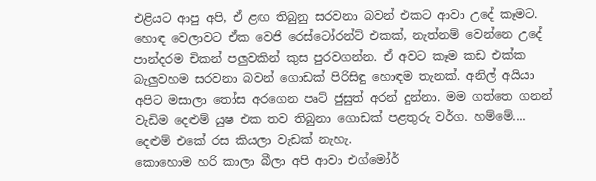එළියට ආපු අපි, ඒ ළඟ තිබුනු සරවනා බවන් එකට ආවා උදේ කෑමට. හොඳ වෙලාවට ඒක වෙජි රෙස්ටෝරන්ට් එකක්, නැත්නම් වෙන්නෙ උදේ පාන්දරම චිකන් පලුවකින් කුස පුරවගන්න. ඒ අවට කෑම කඩ එක්ක බැලුවහම සරවනා බවන් ගොඩක් පිරිසිඳු හොඳම තැනක්. අනිල් අයියා අපිට මසාලා තෝස අරගෙන පෘට් ජුසුත් අරන් දුන්නා. මම ගත්තෙ ගනන් වැඩිම දෙළුම් යුෂ එක තව තිබුනා ගොඩක් පළතුරු වර්ග. හම්මේ.... දෙළුම් එකේ රස කියලා වැඩක් නැහැ.
කොහොම හරි කාලා බීලා අපි ආවා එග්මෝර්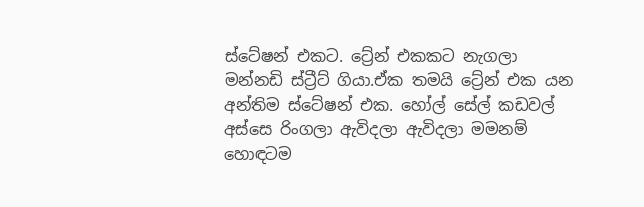ස්ටේෂන් එකට. ට්‍රේන් එකකට නැගලා මන්නඩි ස්ට්‍රීට් ගියා.ඒක තමයි ට්‍රේන් එක යන අන්තිම ස්ටේෂන් එක. හෝල් සේල් කඩවල් අස්සෙ රිංගලා ඇවිදලා ඇවිදලා මමනම් හොඳටම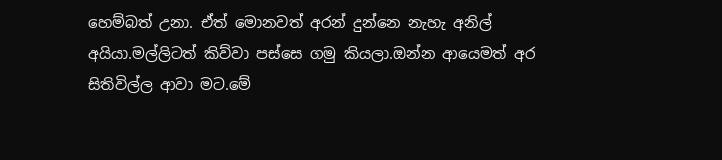හෙම්බත් උනා. ඒත් මොනවත් අරන් දුන්නෙ නැහැ අනිල් අයියා.මල්ලිටත් කිව්වා පස්සෙ ගමු කියලා.ඔන්න ආයෙමත් අර සිතිවිල්ල ආවා මට.මේ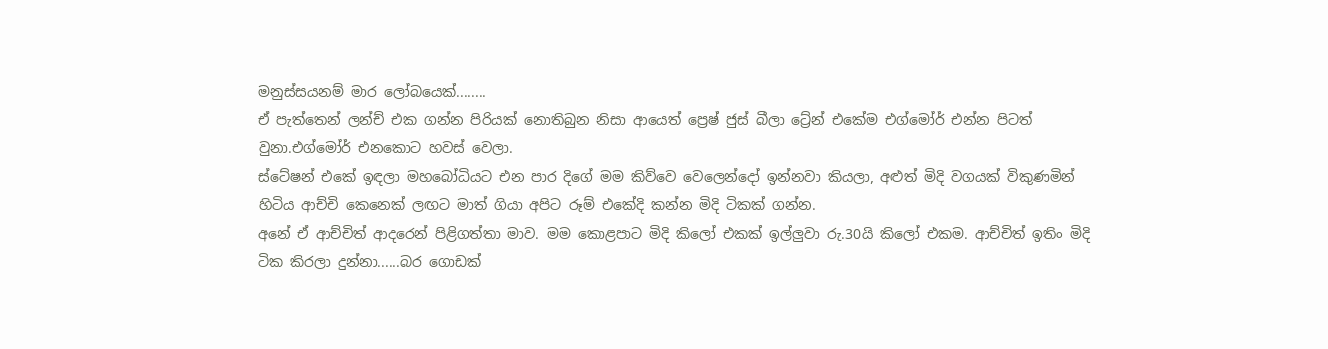මනුස්සයනම් මාර ලෝබයෙක්........
ඒ පැත්තෙන් ලන්ච් එක ගන්න පිරියක් නොතිබුන නිසා ආයෙත් ප්‍රෙෂ් ජුස් බීලා ට්‍රේන් එකේම එග්මෝර් එන්න පිටත් වුනා.එග්මෝර් එනකොට හවස් වෙලා.
ස්ටේෂන් එකේ ඉඳලා මහබෝධියට එන පාර දිගේ මම කිව්වෙ වෙලෙන්දෝ ඉන්නවා කියලා, අළුත් මිදි වගයක් විකුණමින් හිටිය ආච්චි කෙනෙක් ලඟට මාත් ගියා අපිට රූම් එකේදි කන්න මිදි ටිකක් ගන්න.
අනේ ඒ ආච්චිත් ආදරෙන් පිළිගත්තා මාව. මම කොළපාට මිදි කිලෝ එකක් ඉල්ලුවා රු.30යි කිලෝ එකම. ආච්චිත් ඉතිං මිදි ටික කිරලා දුන්නා......බර ගොඩක්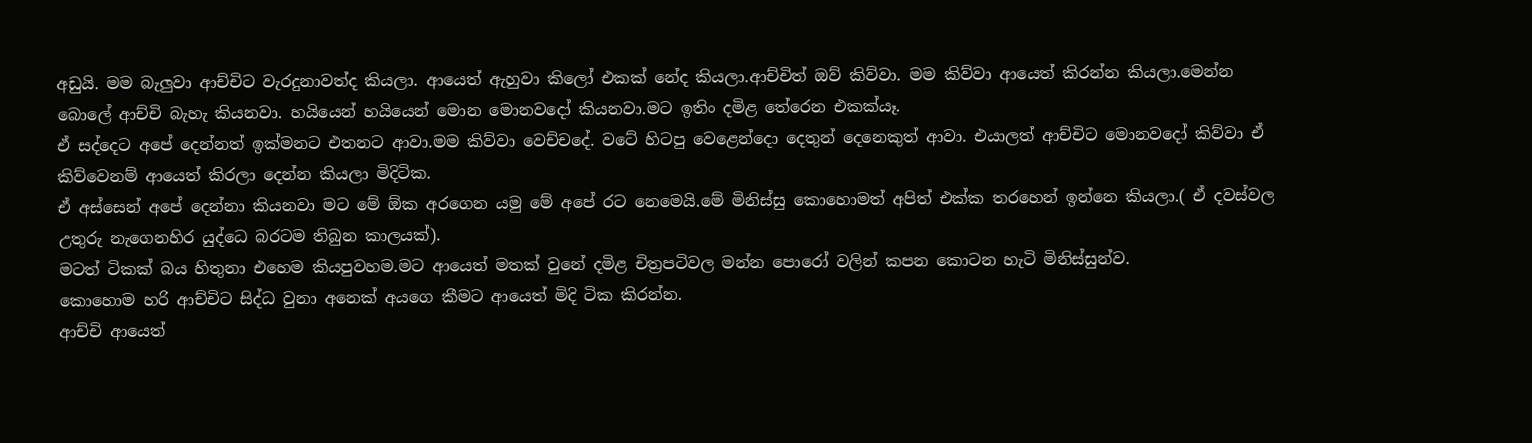අඩුයි. මම බැලුවා ආච්චිට වැරදුනාවත්ද කියලා. ආයෙත් ඇහුවා කිලෝ එකක් නේද කියලා.ආච්චිත් ඔව් කිව්වා. මම කිව්වා ආයෙත් කිරන්න කියලා.මෙන්න බොලේ ආච්චි බැහැ කියනවා. හයියෙන් හයියෙන් මොන මොනවදෝ කියනවා.මට ඉතිං දමිළ තේරෙන එකක්යෑ.
ඒ සද්දෙට අපේ දෙන්නත් ඉක්මනට එතනට ආවා.මම කිව්වා වෙච්චදේ. වටේ හිටපු වෙළෙන්දො දෙතුන් දෙනෙකුත් ආවා. එයාලත් ආච්චිට මොනවදෝ කිව්වා ඒ කිව්වෙනම් ආයෙත් කිරලා දෙන්න කියලා මිදිටික.
ඒ අස්සෙන් අපේ දෙන්නා කියනවා මට මේ ඕක අරගෙන යමු මේ අපේ රට නෙමෙයි.මේ මිනිස්සු කොහොමත් අපිත් එක්ක තරහෙන් ඉන්නෙ කියලා.( ඒ දවස්වල උතුරු නැගෙනහිර යුද්ධෙ බරටම තිබුන කාලයක්).
මටත් ටිකක් බය හිතුනා එහෙම කියපුවහම.මට ආයෙත් මතක් වුනේ දමිළ චිත්‍රපටිවල මන්න පොරෝ වලින් කපන කොටන හැටි මිනිස්සුන්ව.
කොහොම හරි ආච්චිට සිද්ධ වුනා අනෙක් අයගෙ කීමට ආයෙත් මිදි ටික කිරන්න.
ආච්චි ආයෙත්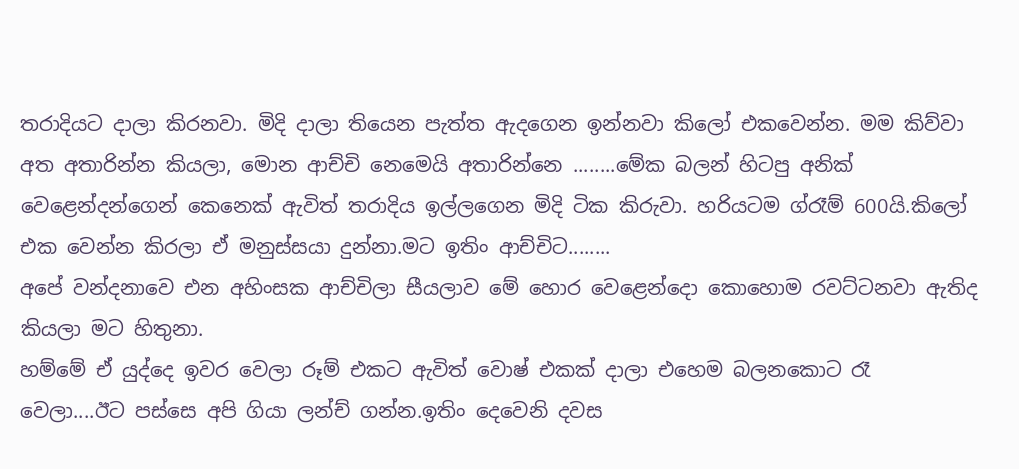තරාදියට දාලා කිරනවා. මිදි දාලා තියෙන පැත්ත ඇදගෙන ඉන්නවා කිලෝ එකවෙන්න. මම කිව්වා අත අතාරින්න කියලා, මොන ආච්චි නෙමෙයි අතාරින්නෙ ........මේක බලන් හිටපු අනික් වෙළෙන්දන්ගෙන් කෙනෙක් ඇවිත් තරාදිය ඉල්ලගෙන මිදි ටික කිරුවා. හරියටම ග්රෑම් 600යි.කිලෝ එක වෙන්න කිරලා ඒ මනුස්සයා දුන්නා.මට ඉතිං ආච්චිට........
අපේ වන්දනාවෙ එන අහිංසක ආච්චිලා සීයලාව මේ හොර වෙළෙන්දො කොහොම රවට්ටනවා ඇතිද කියලා මට හිතුනා.
හම්මේ ඒ යුද්දෙ ඉවර වෙලා රූම් එකට ඇවිත් වොෂ් එකක් දාලා එහෙම බලනකොට රෑ වෙලා....ඊට පස්සෙ අපි ගියා ලන්ච් ගන්න.ඉතිං දෙවෙනි දවස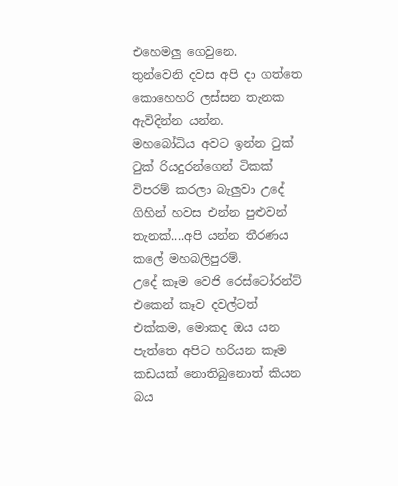එහෙමලු ගෙවුනෙ.
තුන්වෙනි දවස අපි දා ගත්තෙ කොහෙහරි ලස්සන තැනක ඇවිදින්න යන්න.
මහබෝධිය අවට ඉන්න ටුක් ටුක් රියදුරන්ගෙන් ටිකක් විපරම් කරලා බැලුවා උදේ ගිහින් හවස එන්න පුළුවන් තැනක්....අපි යන්න තීරණය කලේ මහබලිපුරම්.
උදේ කෑම වෙජි රෙස්ටෝරන්ට් එකෙන් කෑව දවල්ටත් එක්කම, මොකද ඔය යන පැත්තෙ අපිට හරියන කෑම කඩයක් නොතිබුනොත් කියන බය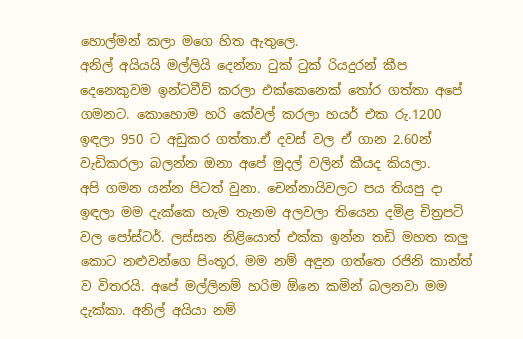හොල්මන් කලා මගෙ හිත ඇතුලෙ.
අනිල් අයියයි මල්ලියි දෙන්නා ටුක් ටුක් රියදුරන් කීප දෙනෙකුවම ඉන්ටවීව් කරලා එක්කෙනෙක් තෝර ගත්තා අපේ ගමනට. කොහොම හරි කේවල් කරලා හයර් එක රු.1200 ඉඳලා 950 ට අඩුකර ගත්තා.ඒ දවස් වල ඒ ගාන 2.60න් වැඩිකරලා බලන්න ඔනා අපේ මුදල් වලින් කීයද කියලා.
අපි ගමන යන්න පිටත් වුනා. චෙන්නායිවලට පය තියපු දා ඉඳලා මම දැක්කෙ හැම තැනම අලවලා තියෙන දමිළ චිත්‍රපටි වල පෝස්ටර්. ලස්සන නිළියොත් එක්ක ඉන්න තඩි මහත කලු කොට නළුවන්ගෙ පිංතූර. මම නම් අඳුන ගත්තෙ රජිනි කාන්ත් ව විතරයි. අපේ මල්ලිනම් හරිම ඕනෙ කමින් බලනවා මම දැක්කා. අනිල් අයියා නම්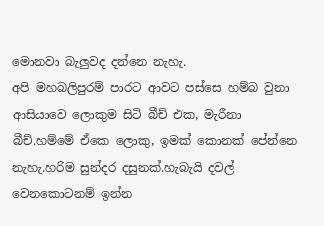මොනවා බැලුවද දන්නෙ නැහැ.
අපි මහබලිපුරම් පාරට ආවට පස්සෙ හම්බ වුනා ආසියාවෙ ලොකුම සිටි බීච් එක, මැරීනා බීච්.හම්මේ ඒකෙ ලොකු, ඉමක් කොනක් පේන්නෙ නැහැ.හරිම සුන්දර දසුනක්.හැබැයි දවල් වෙනකොටනම් ඉන්න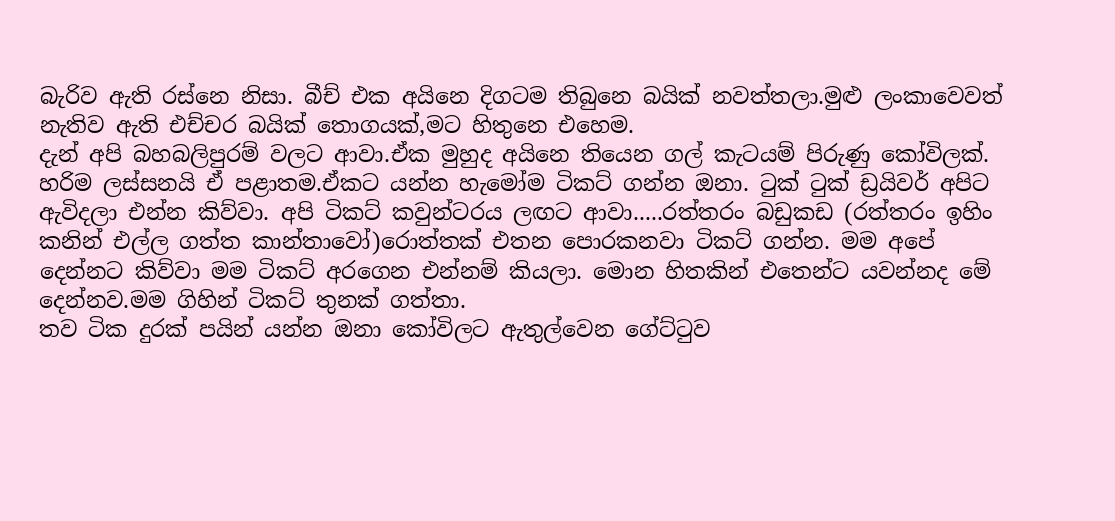බැරිව ඇති රස්නෙ නිසා. බීච් එක අයිනෙ දිගටම තිබුනෙ බයික් නවත්තලා.මුළු ලංකාවෙවත් නැතිව ඇති එච්චර බයික් තොගයක්,මට හිතුනෙ එහෙම.
දැන් අපි බහබලිපුරම් වලට ආවා.ඒක මුහුද අයිනෙ තියෙන ගල් කැටයම් පිරුණු කෝවිලක්. හරිම ලස්සනයි ඒ පළාතම.ඒකට යන්න හැමෝම ටිකට් ගන්න ඔනා. ටුක් ටුක් ඩ්‍රයිවර් අපිට ඇවිදලා එන්න කිව්වා. අපි ටිකට් කවුන්ටරය ලඟට ආවා.....රත්තරං බඩුකඩ (රත්තරං ඉහිං කනින් එල්ල ගත්ත කාන්තාවෝ)රොත්තක් එතන පොරකනවා ටිකට් ගන්න. මම අපේ දෙන්නට කිව්වා මම ටිකට් අරගෙන එන්නම් කියලා. මොන හිතකින් එතෙන්ට යවන්නද මේ දෙන්නව.මම ගිහින් ටිකට් තුනක් ගත්තා.
තව ටික දුරක් පයින් යන්න ඔනා කෝවිලට ඇතුල්වෙන ගේට්ටුව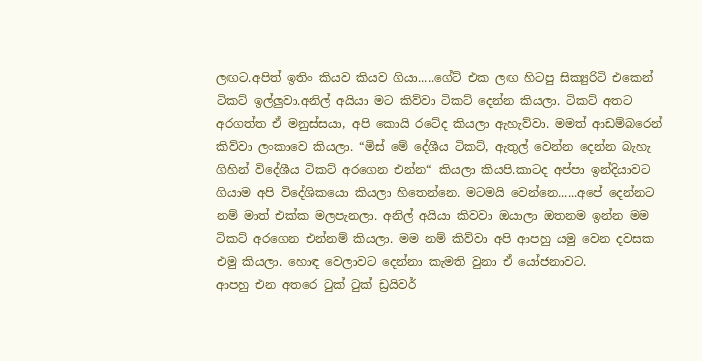ලඟට.අපිත් ඉතිං කියව කියව ගියා.....ගේට් එක ලඟ හිටපු සික්‍යුරිටි එකෙන් ටිකට් ඉල්ලුවා.අනිල් අයියා මට කිව්වා ටිකට් දෙන්න කියලා. ටිකට් අතට අරගත්ත ඒ මනුස්සයා, අපි කොයි රටේද කියලා ඇහැව්වා. මමත් ආඩම්බරෙන් කිව්වා ලංකාවෙ කියලා. “මිස් මේ දේශීය ටිකට්, ඇතුල් වෙන්න දෙන්න බැහැ ගිහින් විදේශීය ටිකට් අරගෙන එන්න“ කියලා කියපි.කාටද අප්පා ඉන්දියාවට ගියාම අපි විදේශිකයො කියලා හිතෙන්නෙ. මටමයි වෙන්නෙ......අපේ දෙන්නට නම් මාත් එක්ක මලපැනලා. අනිල් අයියා කිවවා ඔයාලා ඔතනම ඉන්න මම ටිකට් අරගෙන එන්නම් කියලා. මම නම් කිව්වා අපි ආපහු යමු වෙන දවසක එමු කියලා. හොඳ වෙලාවට දෙන්නා කැමති වුනා ඒ යෝජනාවට.
ආපහු එන අතරෙ ටුක් ටුක් ඩ්‍රයිවර්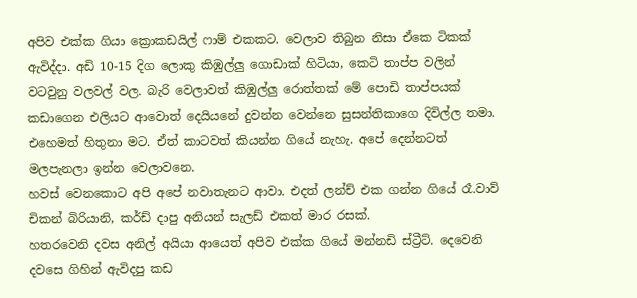අපිව එක්ක ගියා ක්‍රොකඩයිල් ෆාම් එකකට. වෙලාව තිබුන නිසා ඒකෙ ටිකක් ඇවිද්දා. අඩි 10-15 දිග ලොකු කිඹුල්ලු ගොඩාක් හිටියා, කෙටි තාප්ප වලින් වටවුනු වලවල් වල. බැරි වෙලාවත් කිඹුල්ලු රොත්තක් මේ පොඩි තාප්පයක් කඩාගෙන එලියට ආවොත් දෙයියනේ දුවන්න වෙන්නෙ සුසන්තිකාගෙ දිවිල්ල තමා. එහෙමත් හිතුනා මට. ඒත් කාටවත් කියන්න ගියේ නැහැ. අපේ දෙන්නටත් මලපැනලා ඉන්න වෙලාවනෙ.
හවස් වෙනකොට අපි අපේ නවාතැනට ආවා. එදත් ලන්ච් එක ගන්න ගියේ රෑ.වාව් චිකන් බිරියානි, කර්ඩ් දාපු අනියන් සැලඩ් එකත් මාර රසක්.
හතරවෙනි දවස අනිල් අයියා ආයෙත් අපිව එක්ක ගියේ මන්නඩි ස්ට්‍රීට්. දෙවෙනි දවසෙ ගිහින් ඇවිදපු කඩ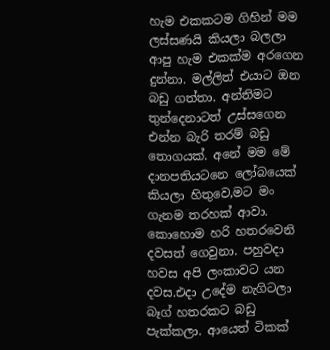හැම එකකටම ගිහින් මම ලස්සණයි කියලා බලලා ආපු හැම එකක්ම අරගෙන දුන්නා. මල්ලිත් එයාට ඔන බඩු ගත්තා. අන්තිමට තුන්දෙනාටත් උස්සගෙන එන්න බැරි තරම් බඩු තොගයක්. අනේ මම මේ දානපතියටනෙ ලෝබයෙක් කියලා හිතුවෙ,මට මං ගැනම තරහක් ආවා.
කොහොම හරි හතරවෙනි දවසත් ගෙවුනා. පහුවදා හවස අපි ලංකාවට යන දවස.එදා උදේම නැගිටලා බෑග් හතරකට බඩු පැක්කලා. ආයෙත් ටිකක්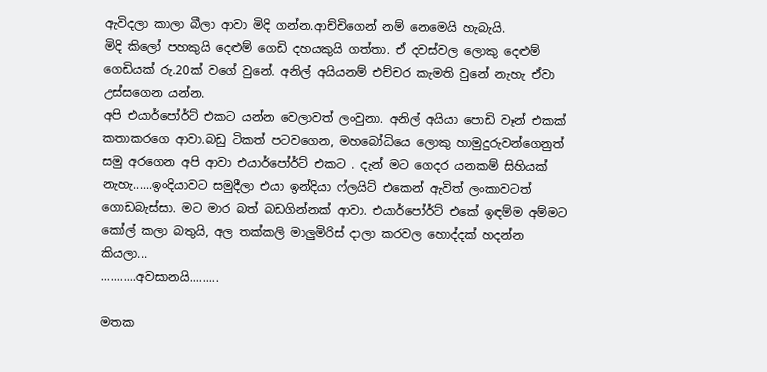ඇවිදලා කාලා බීලා ආවා මිදි ගන්න.ආච්චිගෙන් නම් නෙමෙයි හැබැයි.
මිදි කිලෝ පහකුයි දෙළුම් ගෙඩි දහයකුයි ගත්තා. ඒ දවස්වල ලොකු දෙළුම් ගෙඩියක් රු.20ක් වගේ වුනේ. අනිල් අයියනම් එච්චර කැමති වුනේ නැහැ ඒවා උස්සගෙන යන්න.
අපි එයාර්පෝර්ට් එකට යන්න වෙලාවත් ලංවුනා. අනිල් අයියා පොඩි වෑන් එකක් කතාකරගෙ ආවා.බඩු ටිකත් පටවගෙන, මහබෝධියෙ ලොකු හාමුදුරුවන්ගෙනුත් සමු අරගෙන අපි ආවා එයාර්පෝර්ට් එකට . දැන් මට ගෙදර යනකම් සිහියක් නැහැ......ඉංදියාවට සමුදීලා එයා ඉන්දියා ෆ්ලයිට් එකෙන් ඇවිත් ලංකාවටත් ගොඩබැස්සා. මට මාර බත් බඩගින්නක් ආවා. එයාර්පෝර්ට් එකේ ඉඳම්ම අම්මට  කෝල් කලා බතුයි, අල තක්කලි මාලුමිරිස් දාලා කරවල හොද්දක් හදන්න කියලා...
...........අවසානයි.........

මතක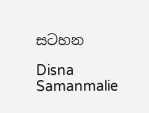සටහන

Disna Samanmalie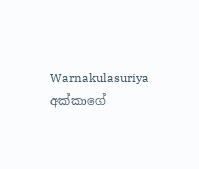Warnakulasuriya අක්කාගේ